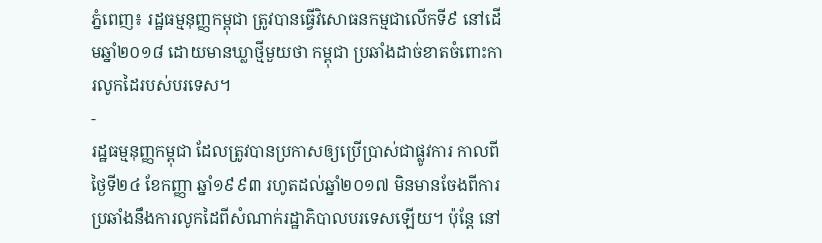ភ្នំពេញ៖ រដ្ឋធម្មនុញ្ញកម្ពុជា ត្រូវបានធ្វើវិសោធនកម្មជាលើកទី៩ នៅដើមឆ្នាំ២០១៨ ដោយមានឃ្លាថ្មីមួយថា កម្ពុជា ប្រឆាំងដាច់ខាតចំពោះការលូកដៃរបស់បរទេស។
-
រដ្ឋធម្មនុញ្ញកម្ពុជា ដែលត្រូវបានប្រកាសឲ្យប្រើប្រាស់ជាផ្លូវការ កាលពីថ្ងៃទី២៤ ខែកញ្ញា ឆ្នាំ១៩៩៣ រហូតដល់ឆ្នាំ២០១៧ មិនមានចែងពីការប្រឆាំងនឹងការលូកដៃពីសំណាក់រដ្ឋាភិបាលបរទេសឡើយ។ ប៉ុន្តែ នៅ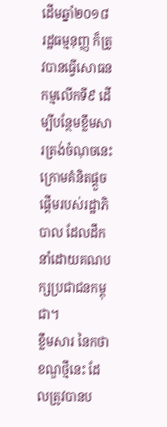ដើមឆ្នាំ២០១៨ រដ្ឋធម្មនុញ្ញ ក៏ត្រូវបានធ្វើសោធនកម្មលើកទី៩ ដើម្បីបន្ថែមខ្លឹមសារត្រង់ចំណុចនេះ ក្រោមគំនិតផ្តួចផ្តើមរបស់រដ្ឋាភិបាល ដែលដឹកនាំដោយគណបក្សប្រជាជនកម្ពុជា។
ខ្លឹមសារ នៃកថាខណ្ឌថ្មីនេះ ដែលត្រូវបានប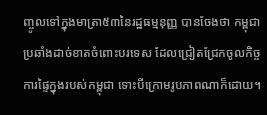ញ្ចូលទៅក្នុងមាត្រា៥៣នៃរដ្ឋធម្មនុញ្ញ បានចែងថា កម្ពុជា ប្រឆាំងដាច់ខាតចំពោះបរទេស ដែលជ្រៀតជ្រែកចូលកិច្ចការផ្ទៃក្នុងរបស់កម្ពុជា ទោះបីក្រោមរូបភាពណាក៏ដោយ។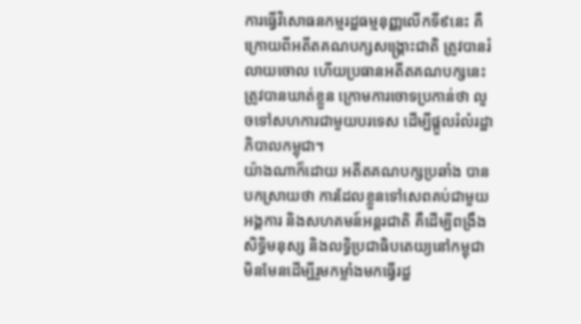ការធ្វើវិសោធនកម្មរដ្ឋធម្មនុញ្ញលើកទី៩នេះ គឺក្រោយពីអតីតគណបក្សសង្គ្រោះជាតិ ត្រូវបានរំលាយចោល ហើយប្រធានអតីតគណបក្សនេះ ត្រូវបានឃាត់ខ្លួន ក្រោមការចោទប្រកាន់ថា លួចទៅសហការជាមួយបរទេស ដើម្បីផ្តួលរំលំរដ្ឋាភិបាលកម្ពុជា។
យ៉ាងណាក៏ដោយ អតីតគណបក្សប្រឆាំង បានបកស្រាយថា ការដែលខ្លួនទៅសេពគប់ជាមួយអង្គការ និងសហគមន៍អន្តរជាតិ គឺដើម្បីពង្រឹងសិទ្ធិមនុស្ស និងលទ្ធិប្រជាធិបតេយ្យនៅកម្ពុជា មិនមែនដើម្បីរួមកម្លាំងមកធ្វើរដ្ឋ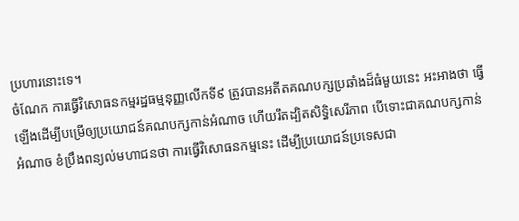ប្រហារនោះទេ។
ចំណែក ការធ្វើវិសោធនកម្មរដ្ឋធម្មនុញ្ញលើកទី៩ ត្រូវបានអតីតគណបក្សប្រឆាំងដ៏ធំមួយនេះ អះអាងថា ធ្វើឡើងដើម្បីបម្រើឲ្យប្រយោជន៍គណបក្សកាន់អំណាច ហើយរឹតដ្បិតសិទ្ធិសេរីភាព បើទោះជាគណបក្សកាន់អំណាច ខំប្រឹងពន្យល់មហាជនថា ការធ្វើវិសោធនកម្មនេះ ដើម្បីប្រយោជន៍ប្រទេសជា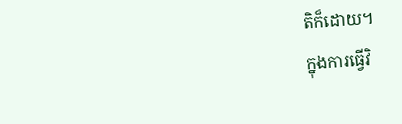តិក៏ដោយ។
ក្នុងការធ្វើវិ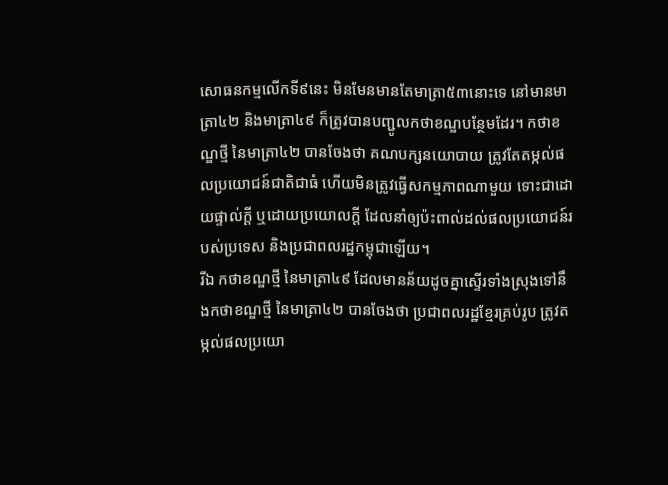សោធនកម្មលើកទី៩នេះ មិនមែនមានតែមាត្រា៥៣នោះទេ នៅមានមាត្រា៤២ និងមាត្រា៤៩ ក៏ត្រូវបានបញ្ជូលកថាខណ្ឌបន្ថែមដែរ។ កថាខណ្ឌថ្មី នៃមាត្រា៤២ បានចែងថា គណបក្សនយោបាយ ត្រូវតែតម្កល់ផលប្រយោជន៍ជាតិជាធំ ហើយមិនត្រូវធ្វើសកម្មភាពណាមួយ ទោះជាដោយផ្ទាល់ក្តី ឬដោយប្រយោលក្តី ដែលនាំឲ្យប៉ះពាល់ដល់ផលប្រយោជន៍របស់ប្រទេស និងប្រជាពលរដ្ឋកម្ពុជាឡើយ។
រីឯ កថាខណ្ឌថ្មី នៃមាត្រា៤៩ ដែលមានន័យដូចគ្នាស្ទើរទាំងស្រុងទៅនឹងកថាខណ្ឌថ្មី នៃមាត្រា៤២ បានចែងថា ប្រជាពលរដ្ឋខ្មែរគ្រប់រូប ត្រូវតម្កល់ផលប្រយោ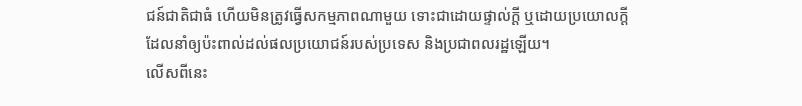ជន៍ជាតិជាធំ ហើយមិនត្រូវធ្វើសកម្មភាពណាមួយ ទោះជាដោយផ្ទាល់ក្តី ឬដោយប្រយោលក្តី ដែលនាំឲ្យប៉ះពាល់ដល់ផលប្រយោជន៍របស់ប្រទេស និងប្រជាពលរដ្ឋឡើយ។
លើសពីនេះ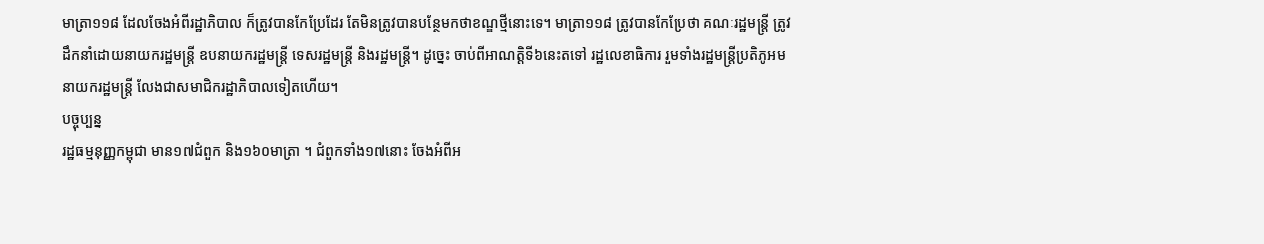មាត្រា១១៨ ដែលចែងអំពីរដ្ឋាភិបាល ក៏ត្រូវបានកែប្រែដែរ តែមិនត្រូវបានបន្ថែមកថាខណ្ឌថ្មីនោះទេ។ មាត្រា១១៨ ត្រូវបានកែប្រែថា គណៈរដ្ឋមន្ត្រី ត្រូវដឹកនាំដោយនាយករដ្ឋមន្ត្រី ឧបនាយករដ្ឋមន្ត្រី ទេសរដ្ឋមន្ត្រី និងរដ្ឋមន្ត្រី។ ដូច្នេះ ចាប់ពីអាណត្តិទី៦នេះតទៅ រដ្ឋលេខាធិការ រួមទាំងរដ្ឋមន្ត្រីប្រតិភូអមនាយករដ្ឋមន្ត្រី លែងជាសមាជិករដ្ឋាភិបាលទៀតហើយ។
បច្ចុប្បន្ន
រដ្ឋធម្មនុញ្ញកម្ពុជា មាន១៧ជំពួក និង១៦០មាត្រា ។ ជំពួកទាំង១៧នោះ ចែងអំពីអ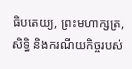ធិបតេយ្យ, ព្រះមហាក្សត្រ, សិទ្ធិ និងករណីយកិច្ចរបស់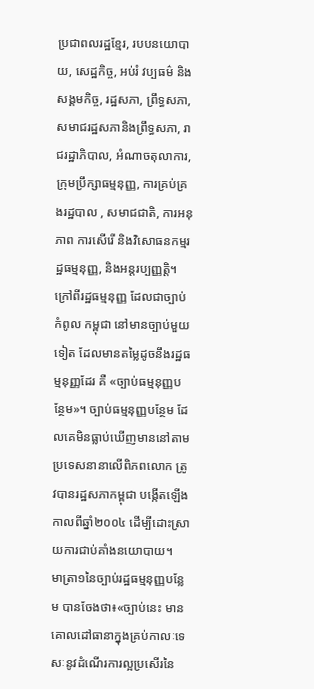ប្រជាពលរដ្ឋខ្មែរ, របបនយោបាយ, សេដ្ឋកិច្ច, អប់រំ វប្បធម៌ និងសង្គមកិច្ច, រដ្ឋសភា, ព្រឹទ្ធសភា, សមាជរដ្ឋសភានិងព្រឹទ្ធសភា, រាជរដ្ឋាភិបាល, អំណាចតុលាការ, ក្រុមប្រឹក្សាធម្មនុញ្ញ, ការគ្រប់គ្រងរដ្ឋបាល , សមាជជាតិ, ការអនុភាព ការសើរើ និងវិសោធនកម្មរដ្ឋធម្មនុញ្ញ, និងអន្តរប្បញ្ញត្តិ។
ក្រៅពីរដ្ឋធម្មនុញ្ញ ដែលជាច្បាប់កំពូល កម្ពុជា នៅមានច្បាប់មួយទៀត ដែលមានតម្លៃដូចនឹងរដ្ឋធម្មនុញ្ញដែរ គឺ «ច្បាប់ធម្មនុញ្ញបន្ថែម»។ ច្បាប់ធម្មនុញ្ញបន្ថែម ដែលគេមិនធ្លាប់ឃើញមាននៅតាមប្រទេសនានាលើពិភពលោក ត្រូវបានរដ្ឋសភាកម្ពុជា បង្កើតឡើងកាលពីឆ្នាំ២០០៤ ដើម្បីដោះស្រាយការជាប់គាំងនយោបាយ។
មាត្រា១នៃច្បាប់រដ្ឋធម្មនុញ្ញបន្លែម បានចែងថា៖«ច្បាប់នេះ មានគោលដៅធានាក្នុងគ្រប់កាលៈទេសៈនូវដំណើរការល្អប្រសើរនៃ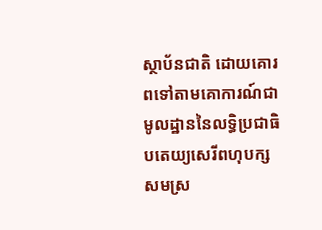ស្ថាប័នជាតិ ដោយគោរពទៅតាមគោការណ៍ជាមូលដ្ឋាននៃលទ្ធិប្រជាធិបតេយ្យសេរីពហុបក្ស សមស្រ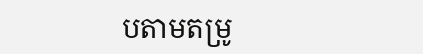បតាមតម្រូ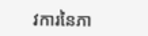វការនៃភា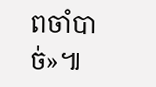ពចាំបាច់»៕